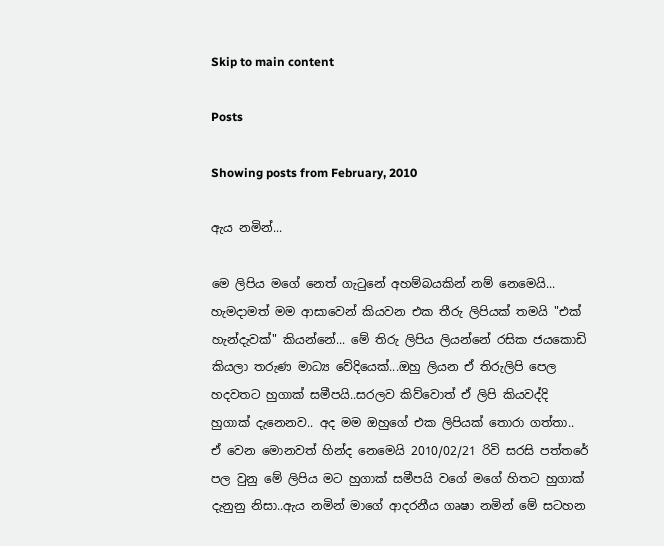Skip to main content

Posts

Showing posts from February, 2010

ඇය නමින්...

මෙ ලිපිය මගේ නෙත් ගැටුනේ අහම්බයකින් නම් නෙමෙයි... හැමදාමත් මම ආසාවෙන් කියවන එක තීරු ලිපියක් තමයි "එක් හැන්දැවක්" කියන්නේ... මේ තිරු ලිපිය ලියන්නේ රසික ජයකොඩි කියලා තරුණ මාධ්‍ය වේදියෙක්...ඔහු ලියන ඒ තිරුලිපි පෙල හදවතට හුගාක් සමීපයි..සරලව කිව්වොත් ඒ ලිපි කියවද්දි හුගාක් දැනෙනව.. අද මම ඔහුගේ එක ලිපියක් තොරා ගත්තා.. ඒ වෙන මොනවත් හින්ද නෙමෙයි 2010/02/21 රිවි සරසි පත්තරේ පල වුනු මේ ලිපිය මට හුගාක් සමීපයි වගේ මගේ හිතට හුගාක් දැනුනු නිසා..ඇය නමින් මාගේ ආදරනීය ගෘෂා නමින් මේ සටහන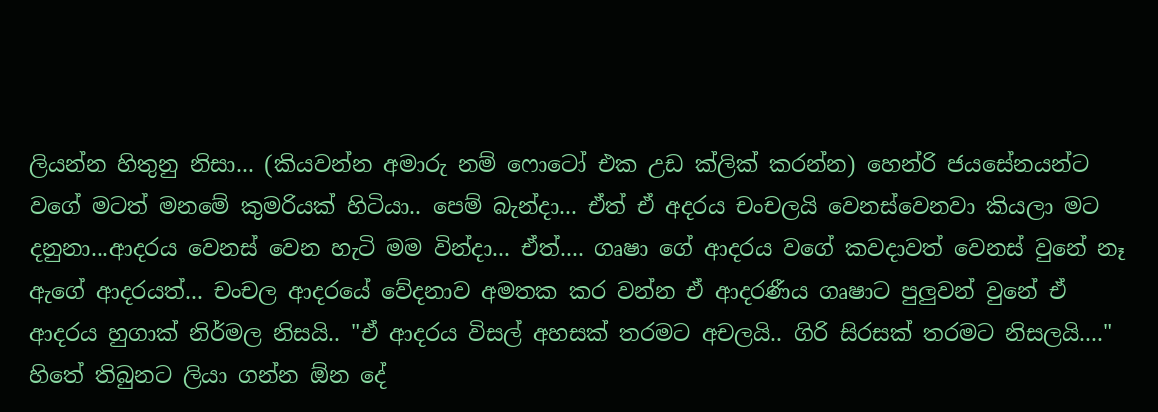ලියන්න හිතුනු නිසා... (කියවන්න අමාරු නම් ෆොටෝ එක උඩ ක්ලික් කරන්න) හෙන්රි ජයසේනයන්ට වගේ මටත් මනමේ කුමරියක් හිටියා.. පෙම් බැන්දා... ඒත් ඒ අදරය චංචලයි වෙනස්වෙනවා කියලා මට දනුනා...ආදරය වෙනස් වෙන හැටි මම වින්දා... ඒත්.... ගෘෂා ගේ ආදරය වගේ කවදාවත් වෙනස් වුනේ නෑ ඇගේ ආදරයත්... චංචල ආදරයේ වේදනාව අමතක කර වන්න ඒ ආදරණීය ගෘෂාට පුලුවන් වුනේ ඒ ආදරය හුගාක් නිර්මල නිසයි.. "ඒ ආදරය විසල් අහසක් තරමට අචලයි.. ගිරි සිරසක් තරමට නිසලයි...." හිතේ තිබුනට ලියා ගන්න ඕන දේ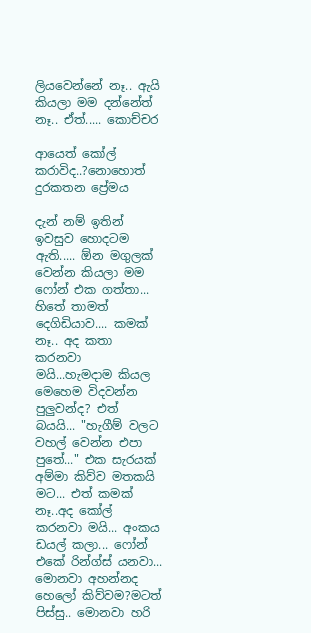ලියවෙන්නේ නෑ.. ඇයි කියලා මම දන්නේත් නෑ.. ඒත්..... කොච්චර

ආයෙත් කෝල් කරාවිද..?නොහොත් දුරකතන ප්‍රේමය

දැන් නම් ඉතින් ඉවසුව හොදටම ඇති..... ඕන මගුලක් වෙන්න කියලා මම ෆෝන් එක ගත්තා... හිතේ තාමත් දෙගිඩියාව.... කමක් නෑ.. අද කතා කරනවා මයි...හැමදාම කියල මෙහෙම විදවන්න පුලුවන්ද? එත් බයයි... "හැගීම් වලට වහල් වෙන්න එපා පුතේ..." එක සැරයක් අම්මා කිව්ව මතකයි මට... එත් කමක් නෑ..අද කෝල් කරනවා මයි... අංකය ඩයල් කලා... ෆෝන් එකේ රින්ග්ස් යනවා... මොනවා අහන්නද හෙලෝ කිව්වම?මටත් පිස්සු.. මොනවා හරි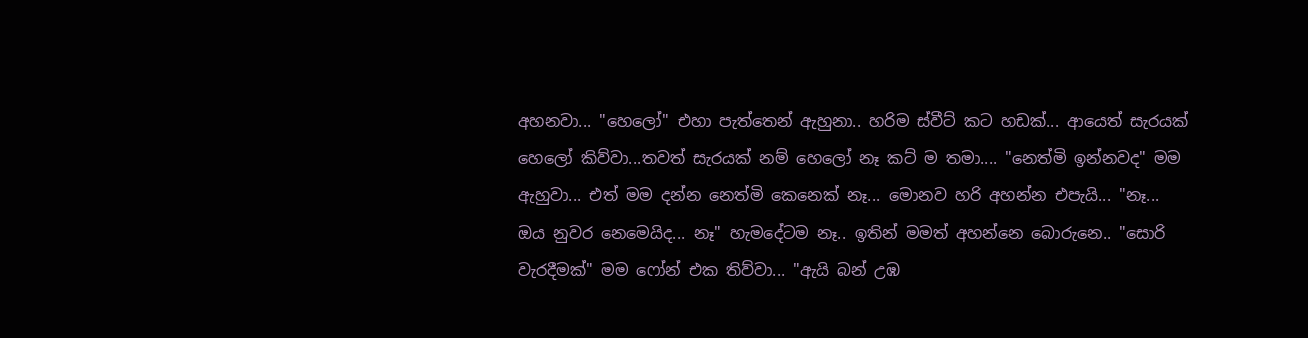අහනවා... "හෙලෝ" එහා පැත්තෙන් ඇහුනා.. හරිම ස්වීට් කට හඩක්... ආයෙත් සැරයක් හෙලෝ කිව්වා...තවත් සැරයක් නම් හෙලෝ නෑ කට් ම තමා.... "නෙත්මි ඉන්නවද" මම ඇහුවා... එත් මම දන්න නෙත්මි කෙනෙක් නෑ... මොනව හරි අහන්න එපැයි... "නෑ... ඔය නුවර නෙමෙයිද... නෑ" හැමදේටම නෑ.. ඉතින් මමත් අහන්නෙ බොරුනෙ.. "සොරි වැරදීමක්" මම ෆෝන් එක තිව්වා... "ඇයි බන් උඹ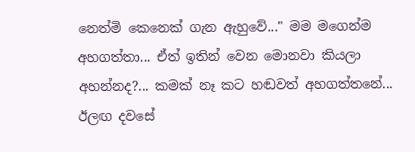නෙත්මි කෙනෙක් ගැන ඇහුවේ..." මම මගෙන්ම අහගත්තා... ඒත් ඉතින් වෙන මොනවා කියලා අහන්නද?... කමක් නෑ කට හඬවත් අහගත්තනේ... ඊලඟ දවසේ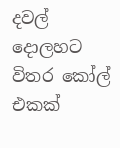දවල් දොලහට විතර කෝල් එකක්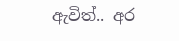ඇවිත්.. අර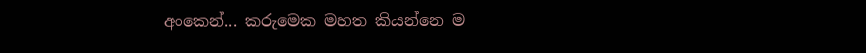අංකෙන්... කරුමෙක මහත කියන්නෙ ම